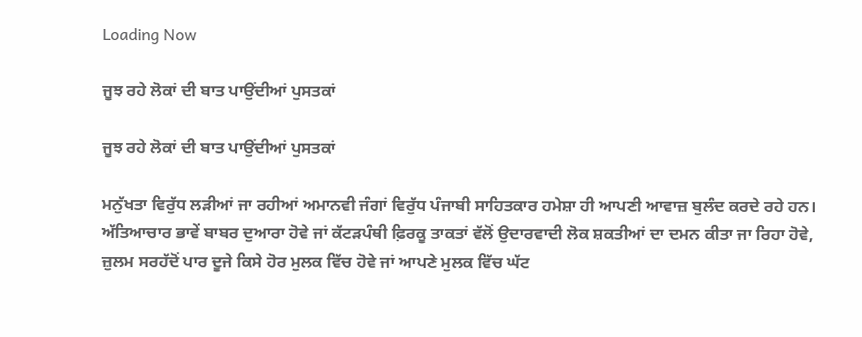Loading Now

ਜੂਝ ਰਹੇ ਲੋਕਾਂ ਦੀ ਬਾਤ ਪਾਉਂਦੀਆਂ ਪੁਸਤਕਾਂ

ਜੂਝ ਰਹੇ ਲੋਕਾਂ ਦੀ ਬਾਤ ਪਾਉਂਦੀਆਂ ਪੁਸਤਕਾਂ

ਮਨੁੱਖਤਾ ਵਿਰੁੱਧ ਲੜੀਆਂ ਜਾ ਰਹੀਆਂ ਅਮਾਨਵੀ ਜੰਗਾਂ ਵਿਰੁੱਧ ਪੰਜਾਬੀ ਸਾਹਿਤਕਾਰ ਹਮੇਸ਼ਾ ਹੀ ਆਪਣੀ ਆਵਾਜ਼ ਬੁਲੰਦ ਕਰਦੇ ਰਹੇ ਹਨ। ਅੱਤਿਆਚਾਰ ਭਾਵੇਂ ਬਾਬਰ ਦੁਆਰਾ ਹੋਵੇ ਜਾਂ ਕੱਟੜਪੰਥੀ ਫ਼ਿਰਕੂ ਤਾਕਤਾਂ ਵੱਲੋਂ ਉਦਾਰਵਾਦੀ ਲੋਕ ਸ਼ਕਤੀਆਂ ਦਾ ਦਮਨ ਕੀਤਾ ਜਾ ਰਿਹਾ ਹੋਵੇ, ਜ਼ੁਲਮ ਸਰਹੱਦੋਂ ਪਾਰ ਦੂਜੇ ਕਿਸੇ ਹੋਰ ਮੁਲਕ ਵਿੱਚ ਹੋਵੇ ਜਾਂ ਆਪਣੇ ਮੁਲਕ ਵਿੱਚ ਘੱਟ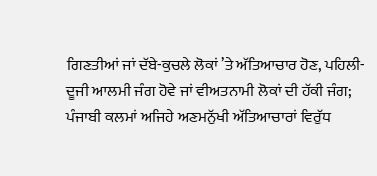ਗਿਣਤੀਆਂ ਜਾਂ ਦੱਬੇ-ਕੁਚਲੇ ਲੋਕਾਂ ’ਤੇ ਅੱਤਿਆਚਾਰ ਹੋਣ, ਪਹਿਲੀ-ਦੂਜੀ ਆਲਮੀ ਜੰਗ ਹੋਵੇ ਜਾਂ ਵੀਅਤਨਾਮੀ ਲੋਕਾਂ ਦੀ ਹੱਕੀ ਜੰਗ; ਪੰਜਾਬੀ ਕਲਮਾਂ ਅਜਿਹੇ ਅਣਮਨੁੱਖੀ ਅੱਤਿਆਚਾਰਾਂ ਵਿਰੁੱਧ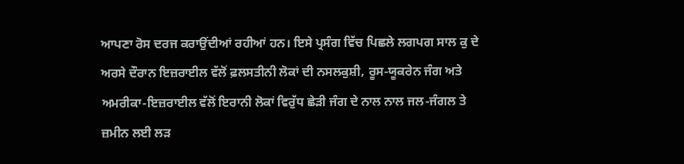ਆਪਣਾ ਰੋਸ ਦਰਜ ਕਰਾਉਂਦੀਆਂ ਰਹੀਆਂ ਹਨ। ਇਸੇ ਪ੍ਰਸੰਗ ਵਿੱਚ ਪਿਛਲੇ ਲਗਪਗ ਸਾਲ ਕੁ ਦੇ ਅਰਸੇ ਦੌਰਾਨ ਇਜ਼ਰਾਈਲ ਵੱਲੋਂ ਫ਼ਲਸਤੀਨੀ ਲੋਕਾਂ ਦੀ ਨਸਲਕੁਸ਼ੀ, ਰੂਸ-ਯੂਕਰੇਨ ਜੰਗ ਅਤੇ ਅਮਰੀਕਾ-ਇਜ਼ਰਾਈਲ ਵੱਲੋਂ ਇਰਾਨੀ ਲੋਕਾਂ ਵਿਰੁੱਧ ਛੇੜੀ ਜੰਗ ਦੇ ਨਾਲ ਨਾਲ ਜਲ-ਜੰਗਲ ਤੇ ਜ਼ਮੀਨ ਲਈ ਲੜ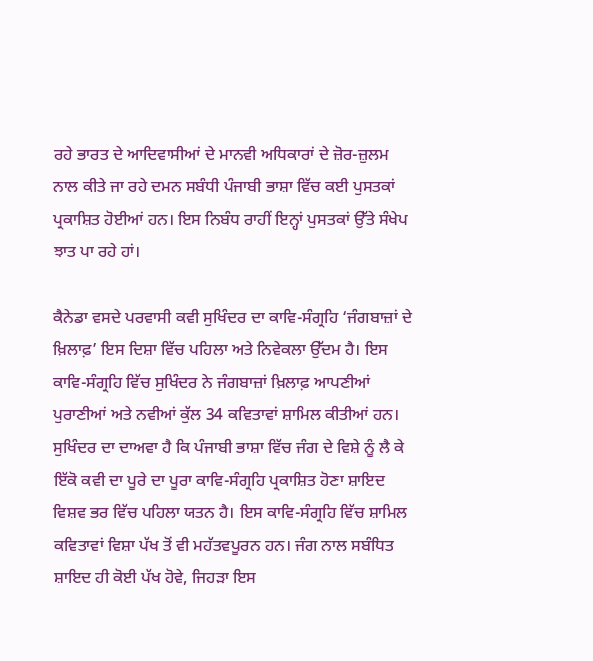ਰਹੇ ਭਾਰਤ ਦੇ ਆਦਿਵਾਸੀਆਂ ਦੇ ਮਾਨਵੀ ਅਧਿਕਾਰਾਂ ਦੇ ਜ਼ੋਰ-ਜ਼ੁਲਮ ਨਾਲ ਕੀਤੇ ਜਾ ਰਹੇ ਦਮਨ ਸਬੰਧੀ ਪੰਜਾਬੀ ਭਾਸ਼ਾ ਵਿੱਚ ਕਈ ਪੁਸਤਕਾਂ ਪ੍ਰਕਾਸ਼ਿਤ ਹੋਈਆਂ ਹਨ। ਇਸ ਨਿਬੰਧ ਰਾਹੀਂ ਇਨ੍ਹਾਂ ਪੁਸਤਕਾਂ ਉੱਤੇ ਸੰਖੇਪ ਝਾਤ ਪਾ ਰਹੇ ਹਾਂ।

ਕੈਨੇਡਾ ਵਸਦੇ ਪਰਵਾਸੀ ਕਵੀ ਸੁਖਿੰਦਰ ਦਾ ਕਾਵਿ-ਸੰਗ੍ਰਹਿ ‘ਜੰਗਬਾਜ਼ਾਂ ਦੇ ਖ਼ਿਲਾਫ਼’ ਇਸ ਦਿਸ਼ਾ ਵਿੱਚ ਪਹਿਲਾ ਅਤੇ ਨਿਵੇਕਲਾ ਉੱਦਮ ਹੈ। ਇਸ ਕਾਵਿ-ਸੰਗ੍ਰਹਿ ਵਿੱਚ ਸੁਖਿੰਦਰ ਨੇ ਜੰਗਬਾਜ਼ਾਂ ਖ਼ਿਲਾਫ਼ ਆਪਣੀਆਂ ਪੁਰਾਣੀਆਂ ਅਤੇ ਨਵੀਆਂ ਕੁੱਲ 34 ਕਵਿਤਾਵਾਂ ਸ਼ਾਮਿਲ ਕੀਤੀਆਂ ਹਨ। ਸੁਖਿੰਦਰ ਦਾ ਦਾਅਵਾ ਹੈ ਕਿ ਪੰਜਾਬੀ ਭਾਸ਼ਾ ਵਿੱਚ ਜੰਗ ਦੇ ਵਿਸ਼ੇ ਨੂੰ ਲੈ ਕੇ ਇੱਕੋ ਕਵੀ ਦਾ ਪੂਰੇ ਦਾ ਪੂਰਾ ਕਾਵਿ-ਸੰਗ੍ਰਹਿ ਪ੍ਰਕਾਸ਼ਿਤ ਹੋਣਾ ਸ਼ਾਇਦ ਵਿਸ਼ਵ ਭਰ ਵਿੱਚ ਪਹਿਲਾ ਯਤਨ ਹੈ। ਇਸ ਕਾਵਿ-ਸੰਗ੍ਰਹਿ ਵਿੱਚ ਸ਼ਾਮਿਲ ਕਵਿਤਾਵਾਂ ਵਿਸ਼ਾ ਪੱਖ ਤੋਂ ਵੀ ਮਹੱਤਵਪੂਰਨ ਹਨ। ਜੰਗ ਨਾਲ ਸਬੰਧਿਤ ਸ਼ਾਇਦ ਹੀ ਕੋਈ ਪੱਖ ਹੋਵੇ, ਜਿਹੜਾ ਇਸ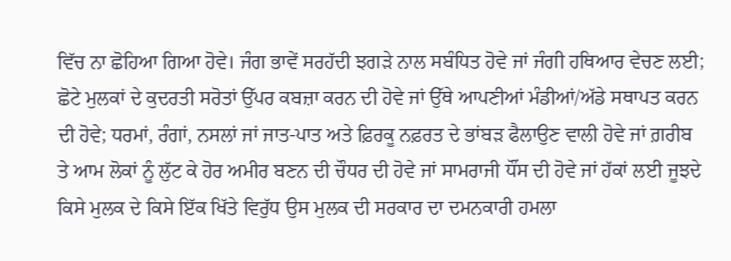ਵਿੱਚ ਨਾ ਛੋਹਿਆ ਗਿਆ ਹੋਵੇ। ਜੰਗ ਭਾਵੇਂ ਸਰਹੱਦੀ ਝਗੜੇ ਨਾਲ ਸਬੰਧਿਤ ਹੋਵੇ ਜਾਂ ਜੰਗੀ ਹਥਿਆਰ ਵੇਚਣ ਲਈ; ਛੋਟੇ ਮੁਲਕਾਂ ਦੇ ਕੁਦਰਤੀ ਸਰੋਤਾਂ ਉੱਪਰ ਕਬਜ਼ਾ ਕਰਨ ਦੀ ਹੋਵੇ ਜਾਂ ਉੱਥੇ ਆਪਣੀਆਂ ਮੰਡੀਆਂ/ਅੱਡੇ ਸਥਾਪਤ ਕਰਨ ਦੀ ਹੋਵੇ; ਧਰਮਾਂ, ਰੰਗਾਂ, ਨਸਲਾਂ ਜਾਂ ਜਾਤ-ਪਾਤ ਅਤੇ ਫ਼ਿਰਕੂ ਨਫ਼ਰਤ ਦੇ ਭਾਂਬੜ ਫੈਲਾਉਣ ਵਾਲੀ ਹੋਵੇ ਜਾਂ ਗ਼ਰੀਬ ਤੇ ਆਮ ਲੋਕਾਂ ਨੂੰ ਲੁੱਟ ਕੇ ਹੋਰ ਅਮੀਰ ਬਣਨ ਦੀ ਚੌਧਰ ਦੀ ਹੋਵੇ ਜਾਂ ਸਾਮਰਾਜੀ ਧੌਂਸ ਦੀ ਹੋਵੇ ਜਾਂ ਹੱਕਾਂ ਲਈ ਜੂਝਦੇ ਕਿਸੇ ਮੁਲਕ ਦੇ ਕਿਸੇ ਇੱਕ ਖਿੱਤੇ ਵਿਰੁੱਧ ਉਸ ਮੁਲਕ ਦੀ ਸਰਕਾਰ ਦਾ ਦਮਨਕਾਰੀ ਹਮਲਾ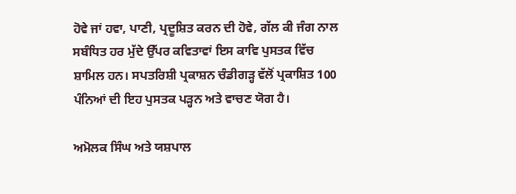ਹੋਵੇ ਜਾਂ ਹਵਾ, ਪਾਣੀ, ਪ੍ਰਦੂਸ਼ਿਤ ਕਰਨ ਦੀ ਹੋਵੇ, ਗੱਲ ਕੀ ਜੰਗ ਨਾਲ ਸਬੰਧਿਤ ਹਰ ਮੁੱਦੇ ਉੱਪਰ ਕਵਿਤਾਵਾਂ ਇਸ ਕਾਵਿ ਪੁਸਤਕ ਵਿੱਚ ਸ਼ਾਮਿਲ ਹਨ। ਸਪਤਰਿਸ਼ੀ ਪ੍ਰਕਾਸ਼ਨ ਚੰਡੀਗੜ੍ਹ ਵੱਲੋਂ ਪ੍ਰਕਾਸ਼ਿਤ 100 ਪੰਨਿਆਂ ਦੀ ਇਹ ਪੁਸਤਕ ਪੜ੍ਹਨ ਅਤੇ ਵਾਚਣ ਯੋਗ ਹੈ।

ਅਮੋਲਕ ਸਿੰਘ ਅਤੇ ਯਸ਼ਪਾਲ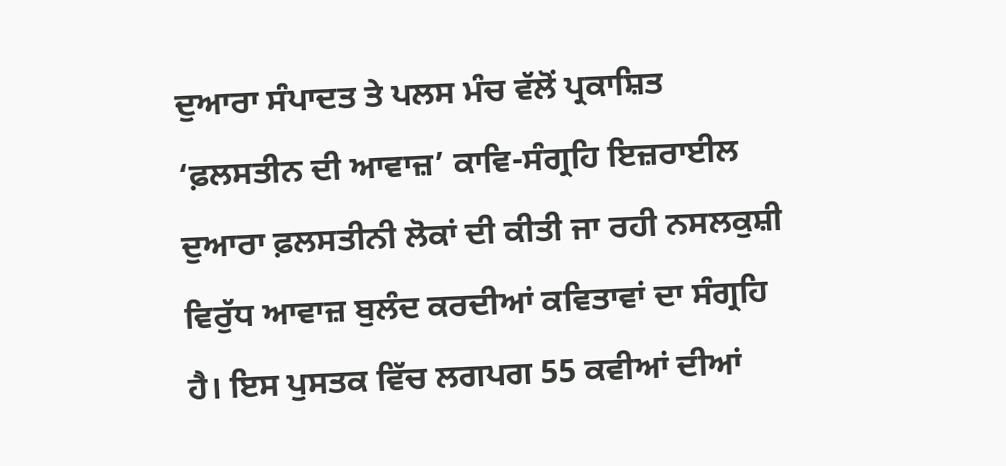ਦੁਆਰਾ ਸੰਪਾਦਤ ਤੇ ਪਲਸ ਮੰਚ ਵੱਲੋਂ ਪ੍ਰਕਾਸ਼ਿਤ ‘ਫ਼ਲਸਤੀਨ ਦੀ ਆਵਾਜ਼’ ਕਾਵਿ-ਸੰਗ੍ਰਹਿ ਇਜ਼ਰਾਈਲ ਦੁਆਰਾ ਫ਼ਲਸਤੀਨੀ ਲੋਕਾਂ ਦੀ ਕੀਤੀ ਜਾ ਰਹੀ ਨਸਲਕੁਸ਼ੀ ਵਿਰੁੱਧ ਆਵਾਜ਼ ਬੁਲੰਦ ਕਰਦੀਆਂ ਕਵਿਤਾਵਾਂ ਦਾ ਸੰਗ੍ਰਹਿ ਹੈ। ਇਸ ਪੁਸਤਕ ਵਿੱਚ ਲਗਪਗ 55 ਕਵੀਆਂ ਦੀਆਂ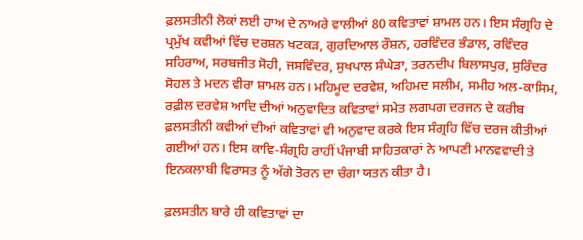ਫ਼ਲਸਤੀਨੀ ਲੋਕਾਂ ਲਈ ਹਾਅ ਦੇ ਨਾਅਰੇ ਵਾਲੀਆਂ 80 ਕਵਿਤਾਵਾਂ ਸ਼ਾਮਲ ਹਨ। ਇਸ ਸੰਗ੍ਰਹਿ ਦੇ ਪ੍ਰਮੁੱਖ ਕਵੀਆਂ ਵਿੱਚ ਦਰਸ਼ਨ ਖਟਕੜ, ਗੁਰਦਿਆਲ ਰੌਸ਼ਨ, ਹਰਵਿੰਦਰ ਭੰਡਾਲ, ਰਵਿੰਦਰ ਸਹਿਰਾਅ, ਸਰਬਜੀਤ ਸੋਹੀ, ਜਸਵਿੰਦਰ, ਸੁਖਪਾਲ ਸੰਘੇੜਾ, ਤਰਨਦੀਪ ਬਿਲਾਸਪੁਰ, ਸੁਰਿੰਦਰ ਸੋਹਲ ਤੇ ਮਦਨ ਵੀਰਾ ਸ਼ਾਮਲ ਹਨ। ਮਹਿਮੂਦ ਦਰਵੇਸ਼, ਅਹਿਮਦ ਸਲੀਮ, ਸਮੀਹ ਅਲ-ਕਾਸਿਮ, ਰਫ਼ੀਲ ਦਰਵੇਸ਼ ਆਦਿ ਦੀਆਂ ਅਨੁਵਾਦਿਤ ਕਵਿਤਾਵਾਂ ਸਮੇਤ ਲਗਪਗ ਦਰਜਨ ਦੇ ਕਰੀਬ ਫ਼ਲਸਤੀਨੀ ਕਵੀਆਂ ਦੀਆਂ ਕਵਿਤਾਵਾਂ ਵੀ ਅਨੁਵਾਦ ਕਰਕੇ ਇਸ ਸੰਗ੍ਰਹਿ ਵਿੱਚ ਦਰਜ ਕੀਤੀਆਂ ਗਈਆਂ ਹਨ। ਇਸ ਕਾਵਿ-ਸੰਗ੍ਰਹਿ ਰਾਹੀਂ ਪੰਜਾਬੀ ਸਾਹਿਤਕਾਰਾਂ ਨੇ ਆਪਣੀ ਮਾਨਵਵਾਦੀ ਤੇ ਇਨਕਲਾਬੀ ਵਿਰਾਸਤ ਨੂੰ ਅੱਗੇ ਤੋਰਨ ਦਾ ਚੰਗਾ ਯਤਨ ਕੀਤਾ ਹੈ।

ਫ਼ਲਸਤੀਨ ਬਾਰੇ ਹੀ ਕਵਿਤਾਵਾਂ ਦਾ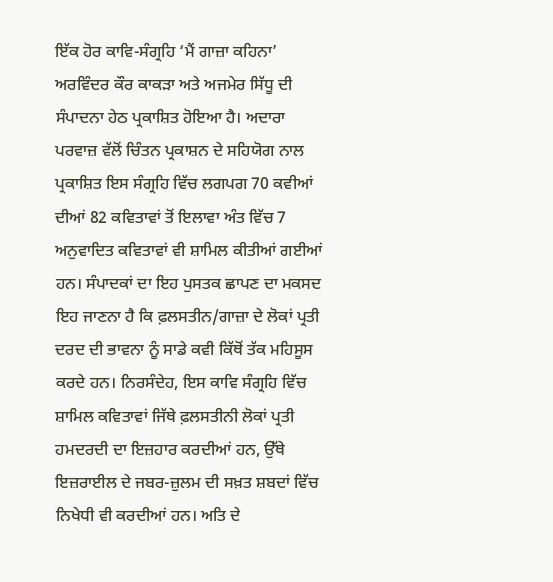ਇੱਕ ਹੋਰ ਕਾਵਿ-ਸੰਗ੍ਰਹਿ ‘ਮੈਂ ਗਾਜ਼ਾ ਕਹਿਨਾ’ ਅਰਵਿੰਦਰ ਕੌਰ ਕਾਕੜਾ ਅਤੇ ਅਜਮੇਰ ਸਿੱਧੂ ਦੀ ਸੰਪਾਦਨਾ ਹੇਠ ਪ੍ਰਕਾਸ਼ਿਤ ਹੋਇਆ ਹੈ। ਅਦਾਰਾ ਪਰਵਾਜ਼ ਵੱਲੋਂ ਚਿੰਤਨ ਪ੍ਰਕਾਸ਼ਨ ਦੇ ਸਹਿਯੋਗ ਨਾਲ ਪ੍ਰਕਾਸ਼ਿਤ ਇਸ ਸੰਗ੍ਰਹਿ ਵਿੱਚ ਲਗਪਗ 70 ਕਵੀਆਂ ਦੀਆਂ 82 ਕਵਿਤਾਵਾਂ ਤੋਂ ਇਲਾਵਾ ਅੰਤ ਵਿੱਚ 7 ਅਨੁਵਾਦਿਤ ਕਵਿਤਾਵਾਂ ਵੀ ਸ਼ਾਮਿਲ ਕੀਤੀਆਂ ਗਈਆਂ ਹਨ। ਸੰਪਾਦਕਾਂ ਦਾ ਇਹ ਪੁਸਤਕ ਛਾਪਣ ਦਾ ਮਕਸਦ ਇਹ ਜਾਣਨਾ ਹੈ ਕਿ ਫ਼ਲਸਤੀਨ/ਗਾਜ਼ਾ ਦੇ ਲੋਕਾਂ ਪ੍ਰਤੀ ਦਰਦ ਦੀ ਭਾਵਨਾ ਨੂੰ ਸਾਡੇ ਕਵੀ ਕਿੱਥੋਂ ਤੱਕ ਮਹਿਸੂਸ ਕਰਦੇ ਹਨ। ਨਿਰਸੰਦੇਹ, ਇਸ ਕਾਵਿ ਸੰਗ੍ਰਹਿ ਵਿੱਚ ਸ਼ਾਮਿਲ ਕਵਿਤਾਵਾਂ ਜਿੱਥੇ ਫ਼ਲਸਤੀਨੀ ਲੋਕਾਂ ਪ੍ਰਤੀ ਹਮਦਰਦੀ ਦਾ ਇਜ਼ਹਾਰ ਕਰਦੀਆਂ ਹਨ, ਉੱਥੇ ਇਜ਼ਰਾਈਲ ਦੇ ਜਬਰ-ਜ਼ੁਲਮ ਦੀ ਸਖ਼ਤ ਸ਼ਬਦਾਂ ਵਿੱਚ ਨਿਖੇਧੀ ਵੀ ਕਰਦੀਆਂ ਹਨ। ਅਤਿ ਦੇ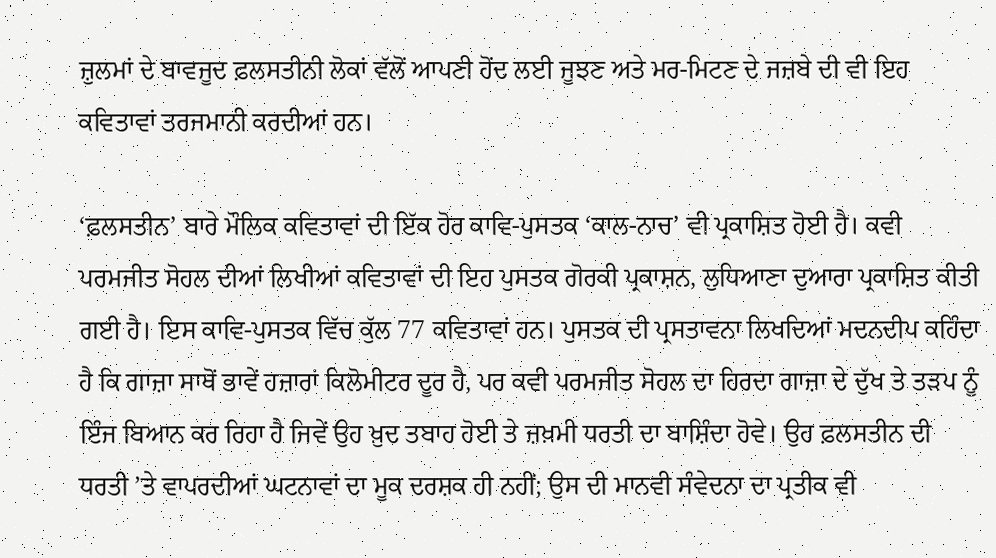ਜ਼ੁਲਮਾਂ ਦੇ ਬਾਵਜੂਦ ਫ਼ਲਸਤੀਨੀ ਲੋਕਾਂ ਵੱਲੋਂ ਆਪਣੀ ਹੋਂਦ ਲਈ ਜੂਝਣ ਅਤੇ ਮਰ-ਮਿਟਣ ਦੇ ਜਜ਼ਬੇ ਦੀ ਵੀ ਇਹ ਕਵਿਤਾਵਾਂ ਤਰਜਮਾਨੀ ਕਰਦੀਆਂ ਹਨ।

‘ਫ਼ਲਸਤੀਨ’ ਬਾਰੇ ਮੌਲਿਕ ਕਵਿਤਾਵਾਂ ਦੀ ਇੱਕ ਹੋਰ ਕਾਵਿ-ਪੁਸਤਕ ‘ਕਾਲ-ਨਾਚ’ ਵੀ ਪ੍ਰਕਾਸ਼ਿਤ ਹੋਈ ਹੈ। ਕਵੀ ਪਰਮਜੀਤ ਸੋਹਲ ਦੀਆਂ ਲਿਖੀਆਂ ਕਵਿਤਾਵਾਂ ਦੀ ਇਹ ਪੁਸਤਕ ਗੋਰਕੀ ਪ੍ਰਕਾਸ਼ਨ, ਲੁਧਿਆਣਾ ਦੁਆਰਾ ਪ੍ਰਕਾਸ਼ਿਤ ਕੀਤੀ ਗਈ ਹੈ। ਇਸ ਕਾਵਿ-ਪੁਸਤਕ ਵਿੱਚ ਕੁੱਲ 77 ਕਵਿਤਾਵਾਂ ਹਨ। ਪੁਸਤਕ ਦੀ ਪ੍ਰਸਤਾਵਨਾ ਲਿਖਦਿਆਂ ਮਦਨਦੀਪ ਕਹਿੰਦਾ ਹੈ ਕਿ ਗਾਜ਼ਾ ਸਾਥੋਂ ਭਾਵੇਂ ਹਜ਼ਾਰਾਂ ਕਿਲੋਮੀਟਰ ਦੂਰ ਹੈ, ਪਰ ਕਵੀ ਪਰਮਜੀਤ ਸੋਹਲ ਦਾ ਹਿਰਦਾ ਗਾਜ਼ਾ ਦੇ ਦੁੱਖ ਤੇ ਤੜਪ ਨੂੰ ਇੰਜ ਬਿਆਨ ਕਰ ਰਿਹਾ ਹੈ ਜਿਵੇਂ ਉਹ ਖ਼ੁਦ ਤਬਾਹ ਹੋਈ ਤੇ ਜ਼ਖ਼ਮੀ ਧਰਤੀ ਦਾ ਬਾਸ਼ਿੰਦਾ ਹੋਵੇ। ਉਹ ਫ਼ਲਸਤੀਨ ਦੀ ਧਰਤੀ ’ਤੇ ਵਾਪਰਦੀਆਂ ਘਟਨਾਵਾਂ ਦਾ ਮੂਕ ਦਰਸ਼ਕ ਹੀ ਨਹੀਂ; ਉਸ ਦੀ ਮਾਨਵੀ ਸੰਵੇਦਨਾ ਦਾ ਪ੍ਰਤੀਕ ਵੀ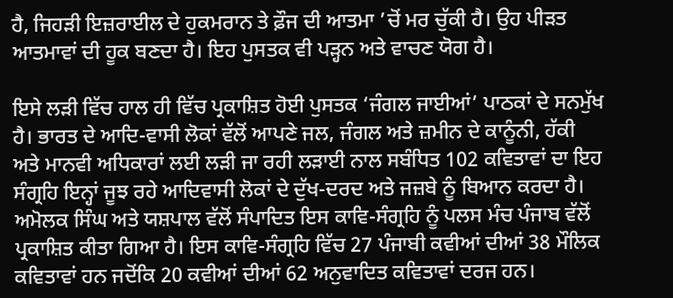ਹੈ, ਜਿਹੜੀ ਇਜ਼ਰਾਈਲ ਦੇ ਹੁਕਮਰਾਨ ਤੇ ਫ਼ੌਜ ਦੀ ਆਤਮਾ ’ਚੋਂ ਮਰ ਚੁੱਕੀ ਹੈ। ਉਹ ਪੀੜਤ ਆਤਮਾਵਾਂ ਦੀ ਹੂਕ ਬਣਦਾ ਹੈ। ਇਹ ਪੁਸਤਕ ਵੀ ਪੜ੍ਹਨ ਅਤੇ ਵਾਚਣ ਯੋਗ ਹੈ।

ਇਸੇ ਲੜੀ ਵਿੱਚ ਹਾਲ ਹੀ ਵਿੱਚ ਪ੍ਰਕਾਸ਼ਿਤ ਹੋਈ ਪੁਸਤਕ ‘ਜੰਗਲ ਜਾਈਆਂ’ ਪਾਠਕਾਂ ਦੇ ਸਨਮੁੱਖ ਹੈ। ਭਾਰਤ ਦੇ ਆਦਿ-ਵਾਸੀ ਲੋਕਾਂ ਵੱਲੋਂ ਆਪਣੇ ਜਲ, ਜੰਗਲ ਅਤੇ ਜ਼ਮੀਨ ਦੇ ਕਾਨੂੰਨੀ, ਹੱਕੀ ਅਤੇ ਮਾਨਵੀ ਅਧਿਕਾਰਾਂ ਲਈ ਲੜੀ ਜਾ ਰਹੀ ਲੜਾਈ ਨਾਲ ਸਬੰਧਿਤ 102 ਕਵਿਤਾਵਾਂ ਦਾ ਇਹ ਸੰਗ੍ਰਹਿ ਇਨ੍ਹਾਂ ਜੂਝ ਰਹੇ ਆਦਿਵਾਸੀ ਲੋਕਾਂ ਦੇ ਦੁੱਖ-ਦਰਦ ਅਤੇ ਜਜ਼ਬੇ ਨੂੰ ਬਿਆਨ ਕਰਦਾ ਹੈ। ਅਮੋਲਕ ਸਿੰਘ ਅਤੇ ਯਸ਼ਪਾਲ ਵੱਲੋਂ ਸੰਪਾਦਿਤ ਇਸ ਕਾਵਿ-ਸੰਗ੍ਰਹਿ ਨੂੰ ਪਲਸ ਮੰਚ ਪੰਜਾਬ ਵੱਲੋਂ ਪ੍ਰਕਾਸ਼ਿਤ ਕੀਤਾ ਗਿਆ ਹੈ। ਇਸ ਕਾਵਿ-ਸੰਗ੍ਰਹਿ ਵਿੱਚ 27 ਪੰਜਾਬੀ ਕਵੀਆਂ ਦੀਆਂ 38 ਮੌਲਿਕ ਕਵਿਤਾਵਾਂ ਹਨ ਜਦੋਂਕਿ 20 ਕਵੀਆਂ ਦੀਆਂ 62 ਅਨੁਵਾਦਿਤ ਕਵਿਤਾਵਾਂ ਦਰਜ ਹਨ।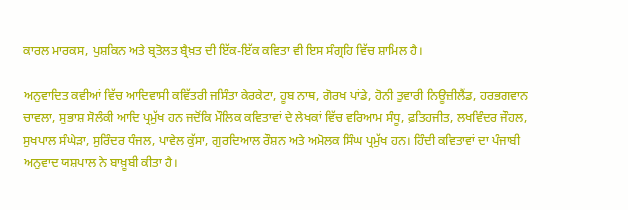ਕਾਰਲ ਮਾਰਕਸ, ਪੁਸ਼ਕਿਨ ਅਤੇ ਬ੍ਰਤੋਲਤ ਬ੍ਰੈਖ਼ਤ ਦੀ ਇੱਕ-ਇੱਕ ਕਵਿਤਾ ਵੀ ਇਸ ਸੰਗ੍ਰਹਿ ਵਿੱਚ ਸ਼ਾਮਿਲ ਹੈ।

ਅਨੁਵਾਦਿਤ ਕਵੀਆਂ ਵਿੱਚ ਆਦਿਵਾਸੀ ਕਵਿੱਤਰੀ ਜਸਿੰਤਾ ਕੇਰਕੇਟਾ, ਹੂਬ ਨਾਥ, ਗੋਰਖ ਪਾਂਡੇ, ਹੋਨੀ ਤੁਵਾਰੀ ਨਿਊਜ਼ੀਲੈਂਡ, ਹਰਭਗਵਾਨ ਚਾਵਲਾ, ਸੁਭਾਸ਼ ਸੋਲੰਕੀ ਆਦਿ ਪ੍ਰਮੁੱਖ ਹਨ ਜਦੋਂਕਿ ਮੌਲਿਕ ਕਵਿਤਾਵਾਂ ਦੇ ਲੇਖਕਾਂ ਵਿੱਚ ਵਰਿਆਮ ਸੰਧੂ, ਫ਼ਤਿਹਜੀਤ, ਲਖਵਿੰਦਰ ਜੌਹਲ, ਸੁਖਪਾਲ ਸੰਘੇੜਾ, ਸੁਰਿੰਦਰ ਧੰਜਲ, ਪਾਵੇਲ ਕੁੱਸਾ, ਗੁਰਦਿਆਲ ਰੌਸ਼ਨ ਅਤੇ ਅਮੋਲਕ ਸਿੰਘ ਪ੍ਰਮੁੱਖ ਹਨ। ਹਿੰਦੀ ਕਵਿਤਾਵਾਂ ਦਾ ਪੰਜਾਬੀ ਅਨੁਵਾਦ ਯਸ਼ਪਾਲ ਨੇ ਬਾਖ਼ੂਬੀ ਕੀਤਾ ਹੈ।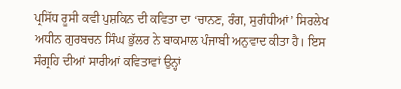ਪ੍ਰਸਿੱਧ ਰੂਸੀ ਕਵੀ ਪੁਸ਼ਕਿਨ ਦੀ ਕਵਿਤਾ ਦਾ ‘ਚਾਨਣ, ਰੰਗ, ਸੁਗੰਧੀਆਂ’ ਸਿਰਲੇਖ ਅਧੀਨ ਗੁਰਬਚਨ ਸਿੰਘ ਭੁੱਲਰ ਨੇ ਬਾਕਮਾਲ ਪੰਜਾਬੀ ਅਨੁਵਾਦ ਕੀਤਾ ਹੈ। ਇਸ ਸੰਗ੍ਰਹਿ ਦੀਆਂ ਸਾਰੀਆਂ ਕਵਿਤਾਵਾਂ ਉਨ੍ਹਾਂ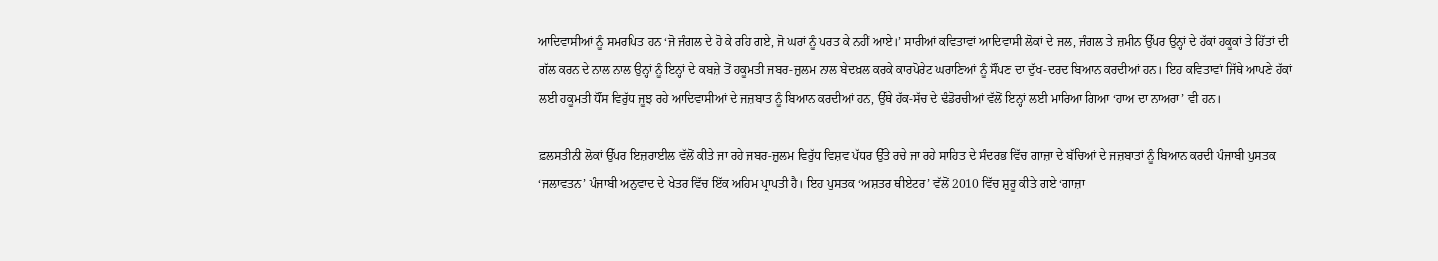ਆਦਿਵਾਸੀਆਂ ਨੂੰ ਸਮਰਪਿਤ ਹਨ ‘ਜੋ ਜੰਗਲ ਦੇ ਹੋ ਕੇ ਰਹਿ ਗਏ, ਜੋ ਘਰਾਂ ਨੂੰ ਪਰਤ ਕੇ ਨਹੀਂ ਆਏ।’ ਸਾਰੀਆਂ ਕਵਿਤਾਵਾਂ ਆਦਿਵਾਸੀ ਲੋਕਾਂ ਦੇ ਜਲ, ਜੰਗਲ ਤੇ ਜ਼ਮੀਨ ਉੱਪਰ ਉਨ੍ਹਾਂ ਦੇ ਹੱਕਾਂ ਹਕੂਕਾਂ ਤੇ ਹਿੱਤਾਂ ਦੀ ਗੱਲ ਕਰਨ ਦੇ ਨਾਲ ਨਾਲ ਉਨ੍ਹਾਂ ਨੂੰ ਇਨ੍ਹਾਂ ਦੇ ਕਬਜ਼ੇ ਤੋਂ ਹਕੂਮਤੀ ਜਬਰ-ਜ਼ੁਲਮ ਨਾਲ ਬੇਦਖ਼ਲ ਕਰਕੇ ਕਾਰਪੋਰੇਟ ਘਰਾਣਿਆਂ ਨੂੰ ਸੌਂਪਣ ਦਾ ਦੁੱਖ-ਦਰਦ ਬਿਆਨ ਕਰਦੀਆਂ ਹਨ। ਇਹ ਕਵਿਤਾਵਾਂ ਜਿੱਥੇ ਆਪਣੇ ਹੱਕਾਂ ਲਈ ਹਕੂਮਤੀ ਧੌਂਸ ਵਿਰੁੱਧ ਜੂਝ ਰਹੇ ਆਦਿਵਾਸੀਆਂ ਦੇ ਜਜ਼ਬਾਤ ਨੂੰ ਬਿਆਨ ਕਰਦੀਆਂ ਹਨ, ਉੱਥੇ ਹੱਕ-ਸੱਚ ਦੇ ਢੰਡੋਰਚੀਆਂ ਵੱਲੋਂ ਇਨ੍ਹਾਂ ਲਈ ਮਾਰਿਆ ਗਿਆ ‘ਹਾਅ ਦਾ ਨਾਅਰਾ’ ਵੀ ਹਨ।

ਫ਼ਲਸਤੀਨੀ ਲੋਕਾਂ ਉੱਪਰ ਇਜ਼ਰਾਈਲ ਵੱਲੋਂ ਕੀਤੇ ਜਾ ਰਹੇ ਜਬਰ-ਜ਼ੁਲਮ ਵਿਰੁੱਧ ਵਿਸ਼ਵ ਪੱਧਰ ਉੱਤੇ ਰਚੇ ਜਾ ਰਹੇ ਸਾਹਿਤ ਦੇ ਸੰਦਰਭ ਵਿੱਚ ਗਾਜ਼ਾ ਦੇ ਬੱਚਿਆਂ ਦੇ ਜਜ਼ਬਾਤਾਂ ਨੂੰ ਬਿਆਨ ਕਰਦੀ ਪੰਜਾਬੀ ਪੁਸਤਕ ‘ਜਲਾਵਤਨ’ ਪੰਜਾਬੀ ਅਨੁਵਾਦ ਦੇ ਖੇਤਰ ਵਿੱਚ ਇੱਕ ਅਹਿਮ ਪ੍ਰਾਪਤੀ ਹੈ। ਇਹ ਪੁਸਤਕ ‘ਅਸ਼ਤਰ ਥੀਏਟਰ’ ਵੱਲੋਂ 2010 ਵਿੱਚ ਸ਼ੁਰੂ ਕੀਤੇ ਗਏ ‘ਗਾਜ਼ਾ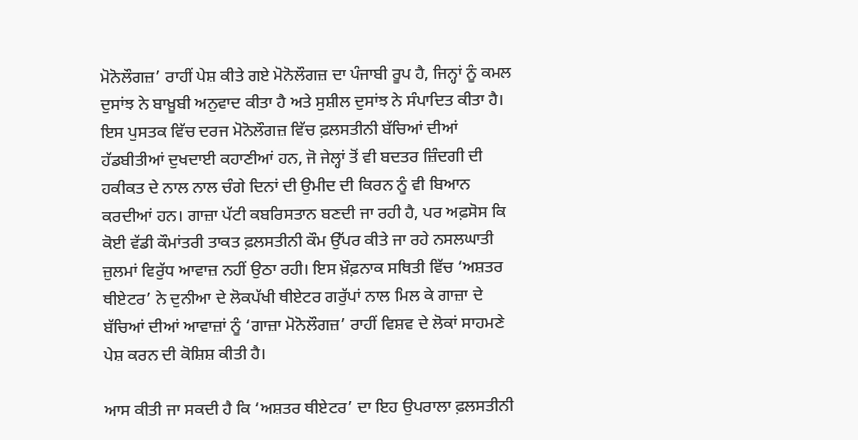ਮੋਨੋਲੌਗਜ਼’ ਰਾਹੀਂ ਪੇਸ਼ ਕੀਤੇ ਗਏ ਮੋਨੋਲੌਗਜ਼ ਦਾ ਪੰਜਾਬੀ ਰੂਪ ਹੈ, ਜਿਨ੍ਹਾਂ ਨੂੰ ਕਮਲ ਦੁਸਾਂਝ ਨੇ ਬਾਖ਼ੂਬੀ ਅਨੁਵਾਦ ਕੀਤਾ ਹੈ ਅਤੇ ਸੁਸ਼ੀਲ ਦੁਸਾਂਝ ਨੇ ਸੰਪਾਦਿਤ ਕੀਤਾ ਹੈ। ਇਸ ਪੁਸਤਕ ਵਿੱਚ ਦਰਜ ਮੋਨੋਲੌਗਜ਼ ਵਿੱਚ ਫ਼ਲਸਤੀਨੀ ਬੱਚਿਆਂ ਦੀਆਂ ਹੱਡਬੀਤੀਆਂ ਦੁਖਦਾਈ ਕਹਾਣੀਆਂ ਹਨ, ਜੋ ਜੇਲ੍ਹਾਂ ਤੋਂ ਵੀ ਬਦਤਰ ਜ਼ਿੰਦਗੀ ਦੀ ਹਕੀਕਤ ਦੇ ਨਾਲ ਨਾਲ ਚੰਗੇ ਦਿਨਾਂ ਦੀ ਉਮੀਦ ਦੀ ਕਿਰਨ ਨੂੰ ਵੀ ਬਿਆਨ ਕਰਦੀਆਂ ਹਨ। ਗਾਜ਼ਾ ਪੱਟੀ ਕਬਰਿਸਤਾਨ ਬਣਦੀ ਜਾ ਰਹੀ ਹੈ, ਪਰ ਅਫ਼ਸੋਸ ਕਿ ਕੋਈ ਵੱਡੀ ਕੌਮਾਂਤਰੀ ਤਾਕਤ ਫ਼ਲਸਤੀਨੀ ਕੌਮ ਉੱਪਰ ਕੀਤੇ ਜਾ ਰਹੇ ਨਸਲਘਾਤੀ ਜ਼ੁਲਮਾਂ ਵਿਰੁੱਧ ਆਵਾਜ਼ ਨਹੀਂ ਉਠਾ ਰਹੀ। ਇਸ ਖ਼ੌਫ਼ਨਾਕ ਸਥਿਤੀ ਵਿੱਚ ‘ਅਸ਼ਤਰ ਥੀਏਟਰ’ ਨੇ ਦੁਨੀਆ ਦੇ ਲੋਕਪੱਖੀ ਥੀਏਟਰ ਗਰੁੱਪਾਂ ਨਾਲ ਮਿਲ ਕੇ ਗਾਜ਼ਾ ਦੇ ਬੱਚਿਆਂ ਦੀਆਂ ਆਵਾਜ਼ਾਂ ਨੂੰ ‘ਗਾਜ਼ਾ ਮੋਨੋਲੌਗਜ਼’ ਰਾਹੀਂ ਵਿਸ਼ਵ ਦੇ ਲੋਕਾਂ ਸਾਹਮਣੇ ਪੇਸ਼ ਕਰਨ ਦੀ ਕੋਸ਼ਿਸ਼ ਕੀਤੀ ਹੈ।

ਆਸ ਕੀਤੀ ਜਾ ਸਕਦੀ ਹੈ ਕਿ ‘ਅਸ਼ਤਰ ਥੀਏਟਰ’ ਦਾ ਇਹ ਉਪਰਾਲਾ ਫ਼ਲਸਤੀਨੀ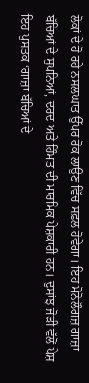ਲੋਕਾਂ ਦੇ ਹੋ ਰਹੇ ਨਸਲਘਾਤ ਉੱਪਰ ਰੋਕ ਲਾਉਣ ਵਿੱਚ ਸਫ਼ਲ ਹੋਵੇਗਾ। ਇਹ ਮੋਨੋਲੌਗਜ਼ ਗਾਜ਼ਾ ਬੱਚਿਆਂ ਦੇ ਸੁਪਨਿਆਂ, ਦਰਦ ਅਤੇ ਹਿੰਮਤ ਦੀ ਮਾਰਮਿਕ ਪੇਸ਼ਕਾਰੀ ਹਨ। ਦੁਸਾਂਝ ਜੋੜੀ ਵੱਲੋਂ ਪੇਸ਼ ਇਹ ਪੁਸਤਕ ‘ਗਾਜ਼ਾ ਬੱਚਿਆਂ ਦੇ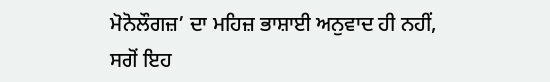ਮੋਨੋਲੌਗਜ਼’ ਦਾ ਮਹਿਜ਼ ਭਾਸ਼ਾਈ ਅਨੁਵਾਦ ਹੀ ਨਹੀਂ, ਸਗੋਂ ਇਹ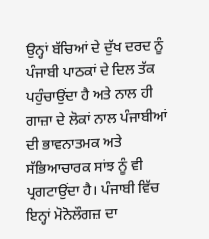ਉਨ੍ਹਾਂ ਬੱਚਿਆਂ ਦੇ ਦੁੱਖ ਦਰਦ ਨੂੰ ਪੰਜਾਬੀ ਪਾਠਕਾਂ ਦੇ ਦਿਲ ਤੱਕ ਪਹੁੰਚਾਉਂਦਾ ਹੈ ਅਤੇ ਨਾਲ ਹੀ ਗਾਜ਼ਾ ਦੇ ਲੋਕਾਂ ਨਾਲ ਪੰਜਾਬੀਆਂ ਦੀ ਭਾਵਨਾਤਮਕ ਅਤੇ ਸੱਭਿਆਚਾਰਕ ਸਾਂਝ ਨੂੰ ਵੀ ਪ੍ਰਗਟਾਉਂਦਾ ਹੈ। ਪੰਜਾਬੀ ਵਿੱਚ ਇਨ੍ਹਾਂ ਮੋਨੋਲੌਗਜ਼ ਦਾ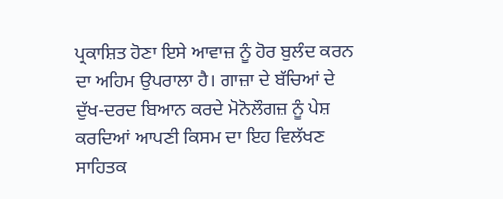ਪ੍ਰਕਾਸ਼ਿਤ ਹੋਣਾ ਇਸੇ ਆਵਾਜ਼ ਨੂੰ ਹੋਰ ਬੁਲੰਦ ਕਰਨ ਦਾ ਅਹਿਮ ਉਪਰਾਲਾ ਹੈ। ਗਾਜ਼ਾ ਦੇ ਬੱਚਿਆਂ ਦੇ ਦੁੱਖ-ਦਰਦ ਬਿਆਨ ਕਰਦੇ ਮੋਨੋਲੌਗਜ਼ ਨੂੰ ਪੇਸ਼ ਕਰਦਿਆਂ ਆਪਣੀ ਕਿਸਮ ਦਾ ਇਹ ਵਿਲੱਖਣ ਸਾਹਿਤਕ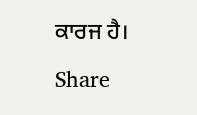ਕਾਰਜ ਹੈ।

Share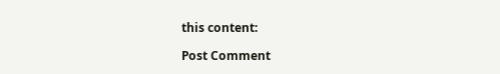this content:

Post Comment